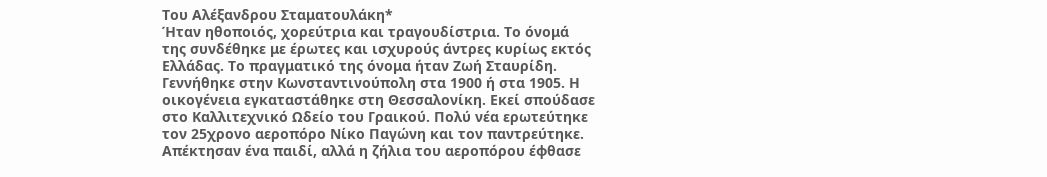Του Αλέξανδρου Σταματουλάκη*
Ήταν ηθοποιός, χορεύτρια και τραγουδίστρια. Το όνομά της συνδέθηκε με έρωτες και ισχυρούς άντρες κυρίως εκτός Ελλάδας. Το πραγματικό της όνομα ήταν Ζωή Σταυρίδη.
Γεννήθηκε στην Κωνσταντινούπολη στα 1900 ή στα 1905. Η οικογένεια εγκαταστάθηκε στη Θεσσαλονίκη. Εκεί σπούδασε στο Καλλιτεχνικό Ωδείο του Γραικού. Πολύ νέα ερωτεύτηκε τον 25χρονο αεροπόρο Νίκο Παγώνη και τον παντρεύτηκε. Απέκτησαν ένα παιδί, αλλά η ζήλια του αεροπόρου έφθασε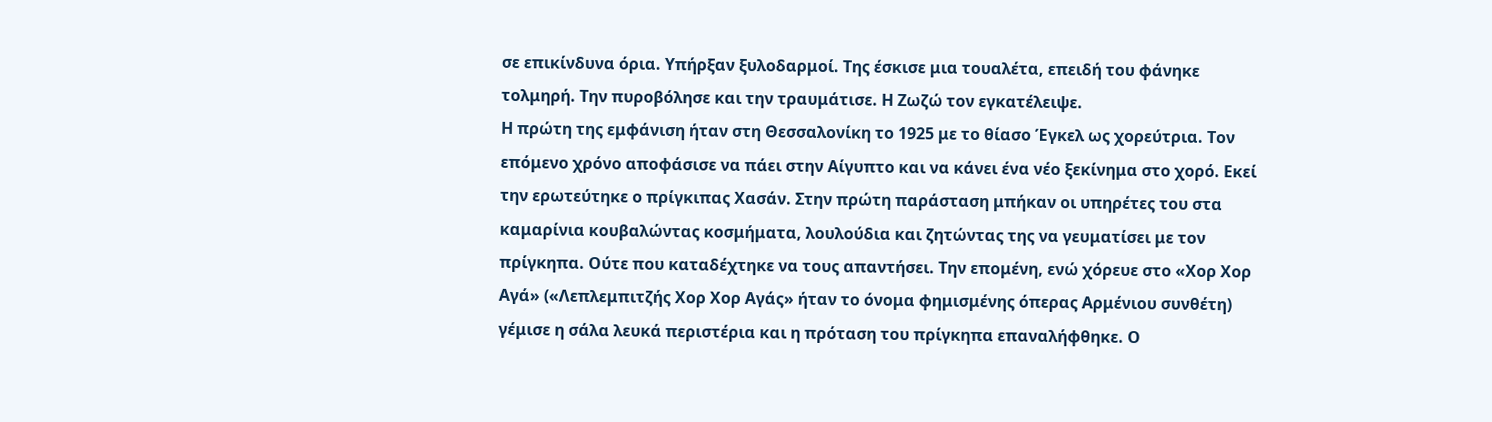σε επικίνδυνα όρια. Υπήρξαν ξυλοδαρμοί. Της έσκισε μια τουαλέτα, επειδή του φάνηκε τολμηρή. Την πυροβόλησε και την τραυμάτισε. Η Ζωζώ τον εγκατέλειψε.
Η πρώτη της εμφάνιση ήταν στη Θεσσαλονίκη το 1925 με το θίασο Έγκελ ως χορεύτρια. Τον επόμενο χρόνο αποφάσισε να πάει στην Αίγυπτο και να κάνει ένα νέο ξεκίνημα στο χορό. Εκεί την ερωτεύτηκε ο πρίγκιπας Χασάν. Στην πρώτη παράσταση μπήκαν οι υπηρέτες του στα καμαρίνια κουβαλώντας κοσμήματα, λουλούδια και ζητώντας της να γευματίσει με τον πρίγκηπα. Ούτε που καταδέχτηκε να τους απαντήσει. Την επομένη, ενώ χόρευε στο «Χορ Χορ Αγά» («Λεπλεμπιτζής Χορ Χορ Αγάς» ήταν το όνομα φημισμένης όπερας Αρμένιου συνθέτη) γέμισε η σάλα λευκά περιστέρια και η πρόταση του πρίγκηπα επαναλήφθηκε. Ο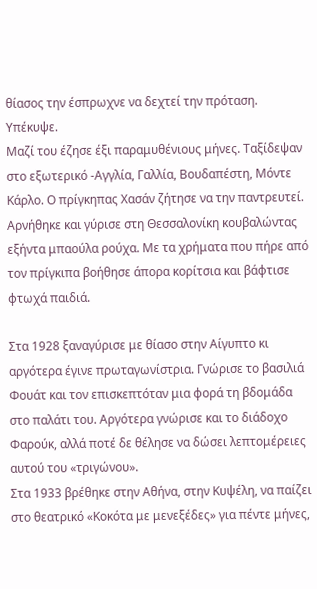θίασος την έσπρωχνε να δεχτεί την πρόταση. Υπέκυψε.
Μαζί του έζησε έξι παραμυθένιους μήνες. Ταξίδεψαν στο εξωτερικό -Αγγλία, Γαλλία, Βουδαπέστη, Μόντε Κάρλο. Ο πρίγκηπας Χασάν ζήτησε να την παντρευτεί. Αρνήθηκε και γύρισε στη Θεσσαλονίκη κουβαλώντας εξήντα μπαούλα ρούχα. Με τα χρήματα που πήρε από τον πρίγκιπα βοήθησε άπορα κορίτσια και βάφτισε φτωχά παιδιά.

Στα 1928 ξαναγύρισε με θίασο στην Αίγυπτο κι αργότερα έγινε πρωταγωνίστρια. Γνώρισε το βασιλιά Φουάτ και τον επισκεπτόταν μια φορά τη βδομάδα στο παλάτι του. Αργότερα γνώρισε και το διάδοχο Φαρούκ, αλλά ποτέ δε θέλησε να δώσει λεπτομέρειες αυτού του «τριγώνου».
Στα 1933 βρέθηκε στην Αθήνα, στην Κυψέλη, να παίζει στο θεατρικό «Κοκότα με μενεξέδες» για πέντε μήνες,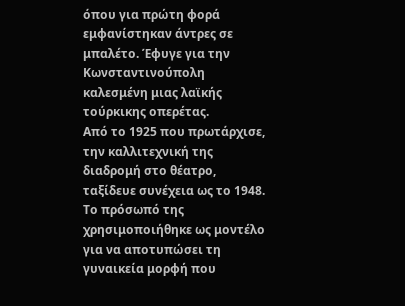όπου για πρώτη φορά εμφανίστηκαν άντρες σε μπαλέτο. Έφυγε για την Κωνσταντινούπολη καλεσμένη μιας λαϊκής τούρκικης οπερέτας.
Από το 1925 που πρωτάρχισε, την καλλιτεχνική της διαδρομή στο θέατρο, ταξίδευε συνέχεια ως το 1948. Το πρόσωπό της χρησιμοποιήθηκε ως μοντέλο για να αποτυπώσει τη γυναικεία μορφή που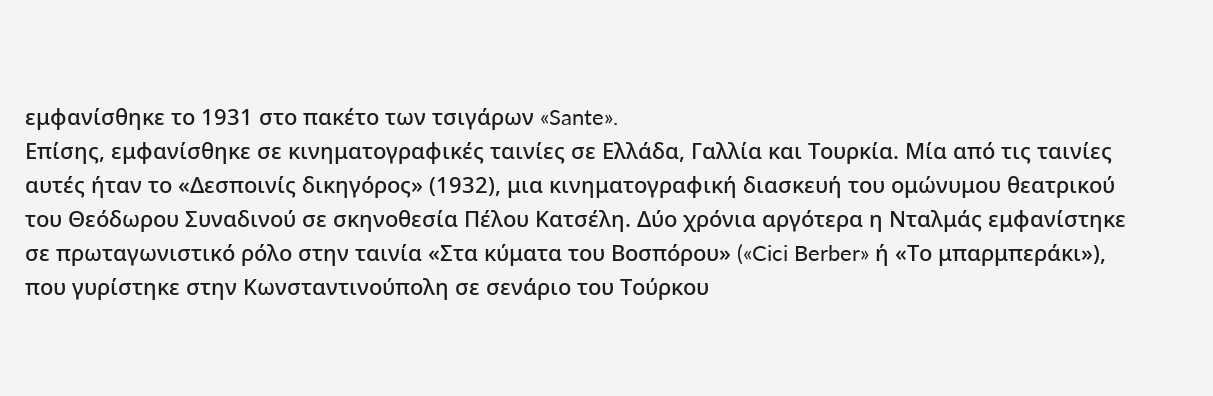εμφανίσθηκε το 1931 στο πακέτο των τσιγάρων «Sante».
Επίσης, εμφανίσθηκε σε κινηματογραφικές ταινίες σε Ελλάδα, Γαλλία και Τουρκία. Μία από τις ταινίες αυτές ήταν το «Δεσποινίς δικηγόρος» (1932), μια κινηματογραφική διασκευή του ομώνυμου θεατρικού του Θεόδωρου Συναδινού σε σκηνοθεσία Πέλου Κατσέλη. Δύο χρόνια αργότερα η Νταλμάς εμφανίστηκε σε πρωταγωνιστικό ρόλο στην ταινία «Στα κύματα του Βοσπόρου» («Cici Berber» ή «Το μπαρμπεράκι»), που γυρίστηκε στην Κωνσταντινούπολη σε σενάριο του Τούρκου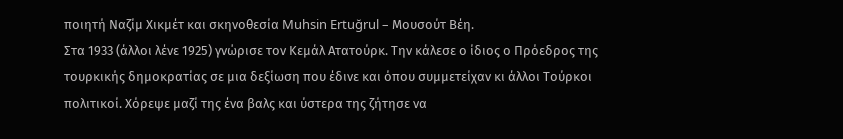ποιητή Ναζίμ Χικμέτ και σκηνοθεσία Muhsin Ertuğrul – Μουσούτ Βέη.
Στα 1933 (άλλοι λένε 1925) γνώρισε τον Κεμάλ Ατατούρκ. Την κάλεσε ο ίδιος ο Πρόεδρος της τουρκικής δημοκρατίας σε μια δεξίωση που έδινε και όπου συμμετείχαν κι άλλοι Τούρκοι πολιτικοί. Χόρεψε μαζί της ένα βαλς και ύστερα της ζήτησε να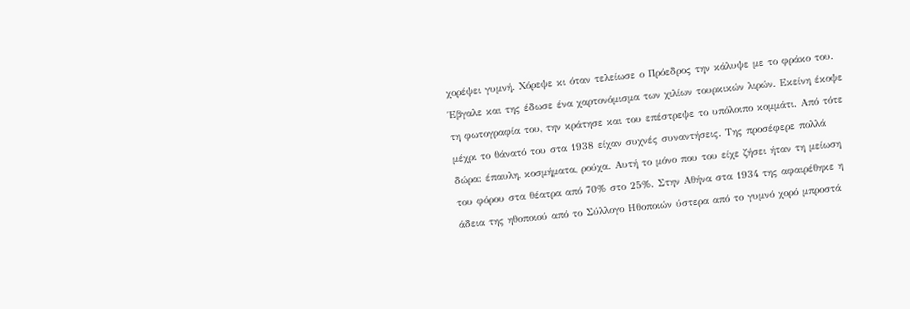χορέψει γυμνή. Χόρεψε κι όταν τελείωσε ο Πρόεδρος την κάλυψε με το φράκο του. Έβγαλε και της έδωσε ένα χαρτονόμισμα των χιλίων τουρκικών λιρών. Εκείνη έκοψε τη φωτογραφία του, την κράτησε και του επέστρεψε το υπόλοιπο κομμάτι. Από τότε μέχρι το θάνατό του στα 1938 είχαν συχνές συναντήσεις. Της προσέφερε πολλά δώρα: έπαυλη, κοσμήματα, ρούχα. Αυτή το μόνο που του είχε ζήσει ήταν τη μείωση του φόρου στα θέατρα από 70% στο 25%. Στην Αθήνα στα 1934 της αφαιρέθηκε η άδεια της ηθοποιού από το Σύλλογο Ηθοποιών ύστερα από το γυμνό χορό μπροστά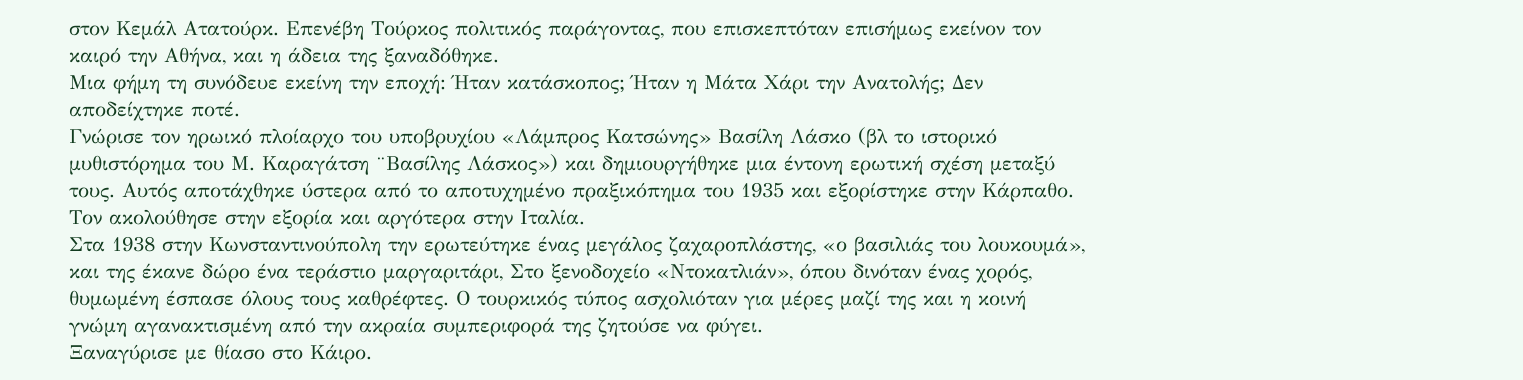στον Κεμάλ Ατατούρκ. Επενέβη Τούρκος πολιτικός παράγοντας, που επισκεπτόταν επισήμως εκείνον τον καιρό την Αθήνα, και η άδεια της ξαναδόθηκε.
Μια φήμη τη συνόδευε εκείνη την εποχή: Ήταν κατάσκοπος; Ήταν η Μάτα Χάρι την Ανατολής; Δεν αποδείχτηκε ποτέ.
Γνώρισε τον ηρωικό πλοίαρχο του υποβρυχίου «Λάμπρος Κατσώνης» Βασίλη Λάσκο (βλ το ιστορικό μυθιστόρημα του Μ. Καραγάτση ¨Βασίλης Λάσκος») και δημιουργήθηκε μια έντονη ερωτική σχέση μεταξύ τους. Αυτός αποτάχθηκε ύστερα από το αποτυχημένο πραξικόπημα του 1935 και εξορίστηκε στην Κάρπαθο. Τον ακολούθησε στην εξορία και αργότερα στην Ιταλία.
Στα 1938 στην Κωνσταντινούπολη την ερωτεύτηκε ένας μεγάλος ζαχαροπλάστης, «ο βασιλιάς του λουκουμά», και της έκανε δώρο ένα τεράστιο μαργαριτάρι, Στο ξενοδοχείο «Ντοκατλιάν», όπου δινόταν ένας χορός, θυμωμένη έσπασε όλους τους καθρέφτες. Ο τουρκικός τύπος ασχολιόταν για μέρες μαζί της και η κοινή γνώμη αγανακτισμένη από την ακραία συμπεριφορά της ζητούσε να φύγει.
Ξαναγύρισε με θίασο στο Κάιρο.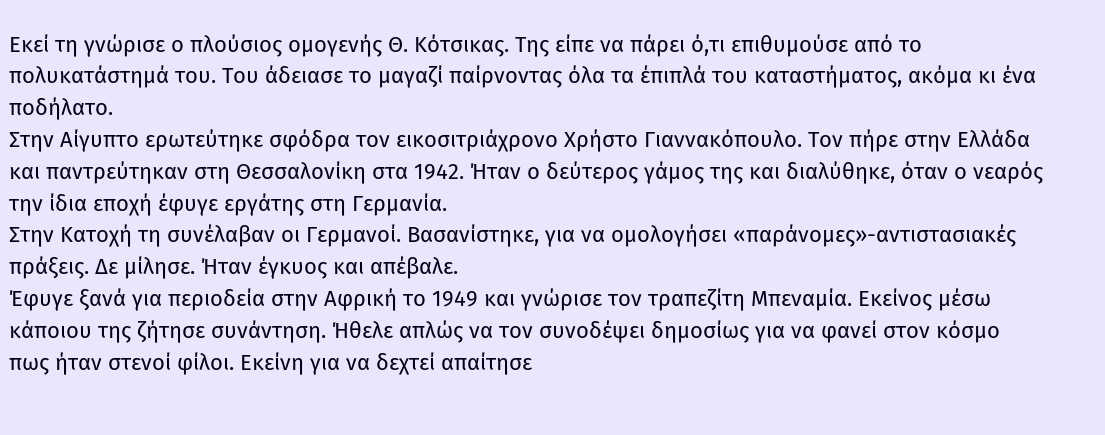Εκεί τη γνώρισε ο πλούσιος ομογενής Θ. Κότσικας. Της είπε να πάρει ό,τι επιθυμούσε από το πολυκατάστημά του. Του άδειασε το μαγαζί παίρνοντας όλα τα έπιπλά του καταστήματος, ακόμα κι ένα ποδήλατο.
Στην Αίγυπτο ερωτεύτηκε σφόδρα τον εικοσιτριάχρονο Χρήστο Γιαννακόπουλο. Τον πήρε στην Ελλάδα και παντρεύτηκαν στη Θεσσαλονίκη στα 1942. Ήταν ο δεύτερος γάμος της και διαλύθηκε, όταν ο νεαρός την ίδια εποχή έφυγε εργάτης στη Γερμανία.
Στην Κατοχή τη συνέλαβαν οι Γερμανοί. Βασανίστηκε, για να ομολογήσει «παράνομες»-αντιστασιακές πράξεις. Δε μίλησε. Ήταν έγκυος και απέβαλε.
Έφυγε ξανά για περιοδεία στην Αφρική το 1949 και γνώρισε τον τραπεζίτη Μπεναμία. Εκείνος μέσω κάποιου της ζήτησε συνάντηση. Ήθελε απλώς να τον συνοδέψει δημοσίως για να φανεί στον κόσμο πως ήταν στενοί φίλοι. Εκείνη για να δεχτεί απαίτησε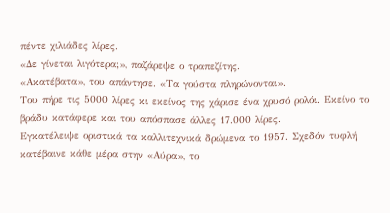πέντε χιλιάδες λίρες.
«Δε γίνεται λιγότερα;», παζάρεψε ο τραπεζίτης.
«Ακατέβατα», του απάντησε. «Τα γούστα πληρώνονται».
Του πήρε τις 5000 λίρες κι εκείνος της χάρισε ένα χρυσό ρολόι. Εκείνο το βράδυ κατάφερε και του απόσπασε άλλες 17.000 λίρες.
Εγκατέλειψε οριστικά τα καλλιτεχνικά δρώμενα το 1957. Σχεδόν τυφλή κατέβαινε κάθε μέρα στην «Αύρα», το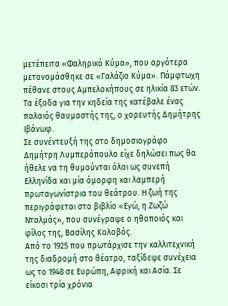μετέπειτα «Φαληρικό Κύμα», που αργότερα μετονομάσθηκε σε «Γαλάζιο Κύμα». Πάμφτωχη πέθανε στους Αμπελοκήπους σε ηλικία 83 ετών. Τα έξοδα για την κηδεία της κατέβαλε ένας παλαιός θαυμαστής της, ο χορευτής Δημήτρης Ιβάνωφ.
Σε συνέντευξή της στο δημοσιογράφο Δημήτρη Λυμπερόπουλο είχε δηλώσει πως θα ήθελε να τη θυμούνται όλοι ως συνεπή Ελληνίδα και μία όμορφη και λαμπερή πρωταγωνίστρια του θεάτρου. Η ζωή της περιγράφεται στο βιβλίο «Εγώ, η Ζωζώ Νταλμάς», που συνέγραψε ο ηθοποιός και φίλος της, Βασίλης Κολοβός.
Από το 1925 που πρωτάρχισε την καλλιτεχνική της διαδρομή στο θέατρο, ταξίδεψε συνέχεια ως το 1948 σε Ευρώπη, Αφρική και Ασία. Σε είκοσι τρία χρόνια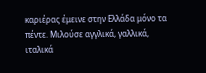καριέρας έμεινε στην Ελλάδα μόνο τα πέντε. Μιλούσε αγγλικά, γαλλικά, ιταλικά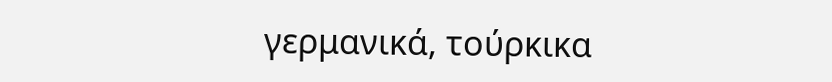γερμανικά, τούρκικα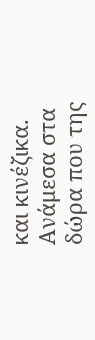και κινέζικα. Ανάμεσα στα δώρα που της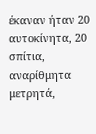έκαναν ήταν 20 αυτοκίνητα, 20 σπίτια, αναρίθμητα μετρητά,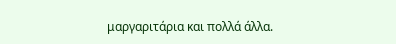μαργαριτάρια και πολλά άλλα.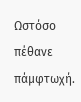Ωστόσο πέθανε πάμφτωχή.